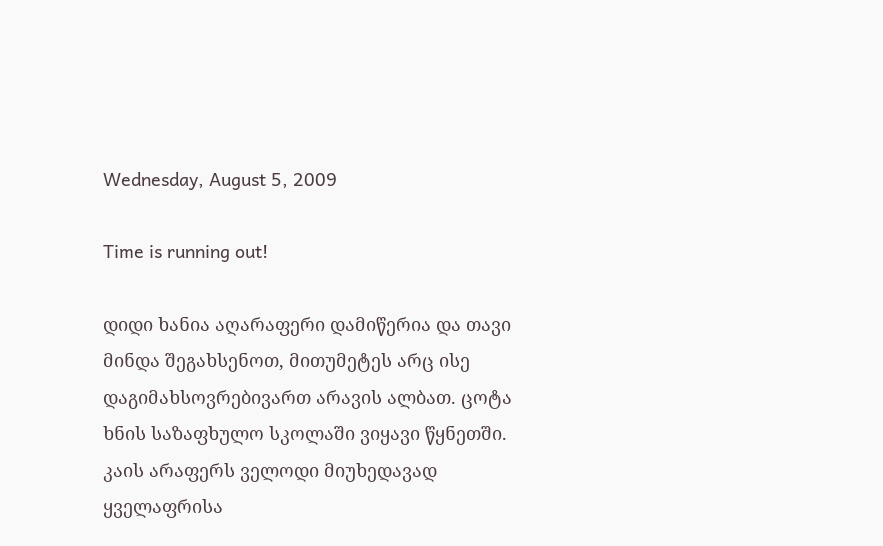Wednesday, August 5, 2009

Time is running out!

დიდი ხანია აღარაფერი დამიწერია და თავი მინდა შეგახსენოთ, მითუმეტეს არც ისე დაგიმახსოვრებივართ არავის ალბათ. ცოტა ხნის საზაფხულო სკოლაში ვიყავი წყნეთში. კაის არაფერს ველოდი მიუხედავად ყველაფრისა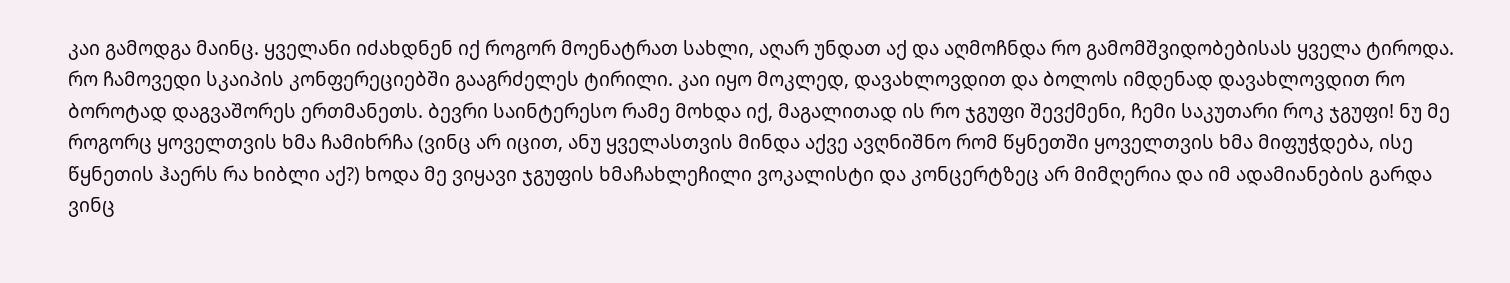კაი გამოდგა მაინც. ყველანი იძახდნენ იქ როგორ მოენატრათ სახლი, აღარ უნდათ აქ და აღმოჩნდა რო გამომშვიდობებისას ყველა ტიროდა. რო ჩამოვედი სკაიპის კონფერეციებში გააგრძელეს ტირილი. კაი იყო მოკლედ, დავახლოვდით და ბოლოს იმდენად დავახლოვდით რო ბოროტად დაგვაშორეს ერთმანეთს. ბევრი საინტერესო რამე მოხდა იქ, მაგალითად ის რო ჯგუფი შევქმენი, ჩემი საკუთარი როკ ჯგუფი! ნუ მე როგორც ყოველთვის ხმა ჩამიხრჩა (ვინც არ იცით, ანუ ყველასთვის მინდა აქვე ავღნიშნო რომ წყნეთში ყოველთვის ხმა მიფუჭდება, ისე წყნეთის ჰაერს რა ხიბლი აქ?) ხოდა მე ვიყავი ჯგუფის ხმაჩახლეჩილი ვოკალისტი და კონცერტზეც არ მიმღერია და იმ ადამიანების გარდა ვინც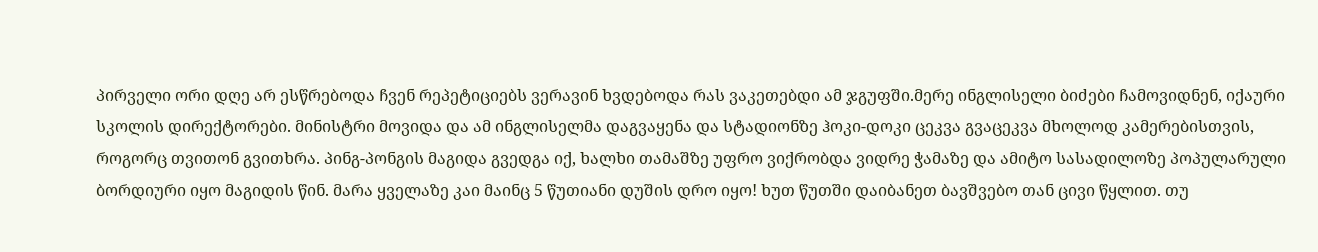პირველი ორი დღე არ ესწრებოდა ჩვენ რეპეტიციებს ვერავინ ხვდებოდა რას ვაკეთებდი ამ ჯგუფში.მერე ინგლისელი ბიძები ჩამოვიდნენ, იქაური სკოლის დირექტორები. მინისტრი მოვიდა და ამ ინგლისელმა დაგვაყენა და სტადიონზე ჰოკი-დოკი ცეკვა გვაცეკვა მხოლოდ კამერებისთვის, როგორც თვითონ გვითხრა. პინგ-პონგის მაგიდა გვედგა იქ, ხალხი თამაშზე უფრო ვიქრობდა ვიდრე ჭამაზე და ამიტო სასადილოზე პოპულარული ბორდიური იყო მაგიდის წინ. მარა ყველაზე კაი მაინც 5 წუთიანი დუშის დრო იყო! ხუთ წუთში დაიბანეთ ბავშვებო თან ცივი წყლით. თუ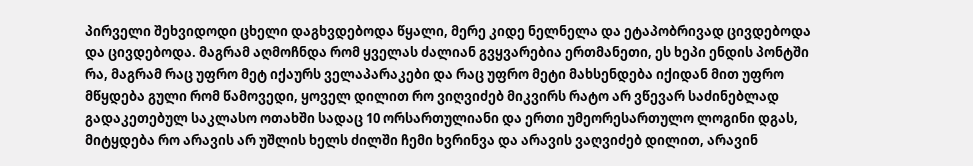პირველი შეხვიდოდი ცხელი დაგხვდებოდა წყალი, მერე კიდე ნელნელა და ეტაპობრივად ცივდებოდა და ცივდებოდა. მაგრამ აღმოჩნდა რომ ყველას ძალიან გვყვარებია ერთმანეთი, ეს ხეპი ენდის პონტში რა, მაგრამ რაც უფრო მეტ იქაურს ველაპარაკები და რაც უფრო მეტი მახსენდება იქიდან მით უფრო მწყდება გული რომ წამოვედი, ყოველ დილით რო ვიღვიძებ მიკვირს რატო არ ვწევარ საძინებლად გადაკეთებულ საკლასო ოთახში სადაც 10 ორსართულიანი და ერთი უმეორესართულო ლოგინი დგას, მიტყდება რო არავის არ უშლის ხელს ძილში ჩემი ხვრინვა და არავის ვაღვიძებ დილით, არავინ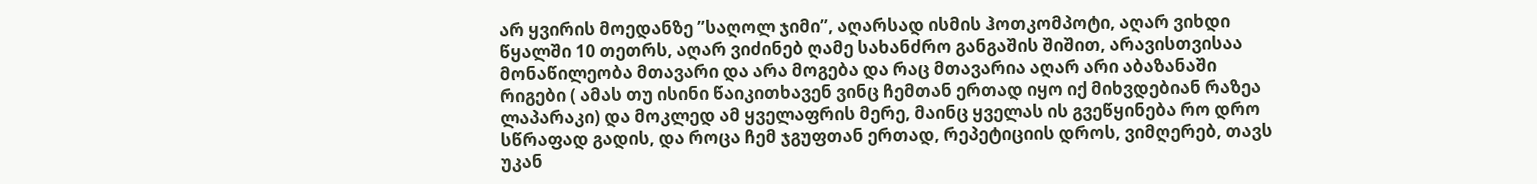არ ყვირის მოედანზე ”საღოლ ჯიმი”, აღარსად ისმის ჰოთკომპოტი, აღარ ვიხდი წყალში 10 თეთრს, აღარ ვიძინებ ღამე სახანძრო განგაშის შიშით, არავისთვისაა მონაწილეობა მთავარი და არა მოგება და რაც მთავარია აღარ არი აბაზანაში რიგები ( ამას თუ ისინი წაიკითხავენ ვინც ჩემთან ერთად იყო იქ მიხვდებიან რაზეა ლაპარაკი) და მოკლედ ამ ყველაფრის მერე, მაინც ყველას ის გვეწყინება რო დრო სწრაფად გადის, და როცა ჩემ ჯგუფთან ერთად, რეპეტიციის დროს, ვიმღერებ, თავს უკან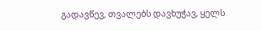გადავწევ, თვალებს დავხუჭავ, ყელს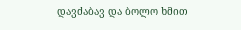დავძაბავ და ბოლო ხმით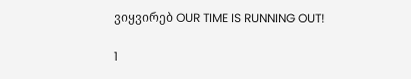ვიყვირებ OUR TIME IS RUNNING OUT!

1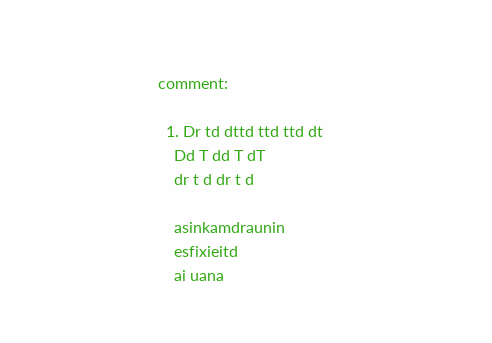comment:

  1. Dr td dttd ttd ttd dt
    Dd T dd T dT
    dr t d dr t d

    asinkamdraunin
    esfixieitd
    ai uana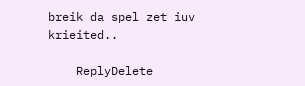breik da spel zet iuv krieited..

    ReplyDelete